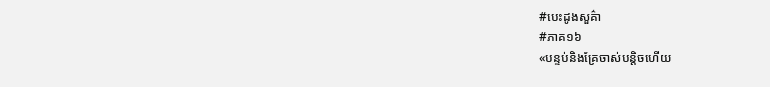#បេះដូងសួគ៌ា
#ភាគ១៦
«បន្ទប់និងគ្រែចាស់បន្តិចហើយ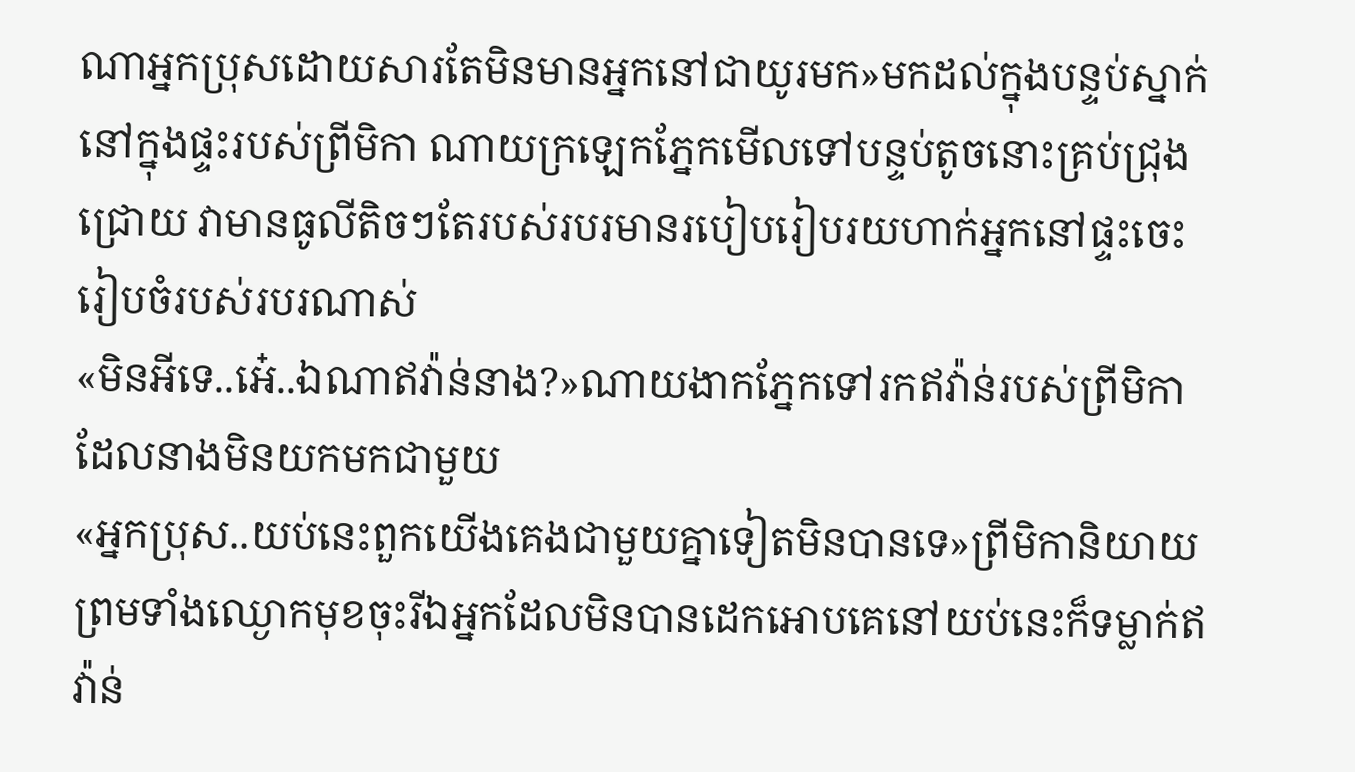ណាអ្នកប្រុសដោយសារតែមិនមានអ្នកនៅជាយូរមក»មកដល់ក្នុងបន្ទប់ស្នាក់នៅក្នុងផ្ទះរបស់ព្រីមិកា ណាយក្រឡេកភ្នែកមើលទៅបន្ទប់តូចនោះគ្រប់ជ្រុងជ្រោយ វាមានធូលីតិចៗតែរបស់របរមានរបៀបរៀបរយហាក់អ្នកនៅផ្ទះចេះរៀបចំរបស់របរណាស់
«មិនអីទេ..អេ៎..ឯណាឥវ៉ាន់នាង?»ណាយងាកភ្នែកទៅរកឥវ៉ាន់របស់ព្រីមិកាដែលនាងមិនយកមកជាមួយ
«អ្នកប្រុស..យប់នេះពួកយើងគេងជាមួយគ្នាទៀតមិនបានទេ»ព្រីមិកានិយាយព្រមទាំងឈ្ងោកមុខចុះរីឯអ្នកដែលមិនបានដេកអោបគេនៅយប់នេះក៏ទម្លាក់ឥវ៉ាន់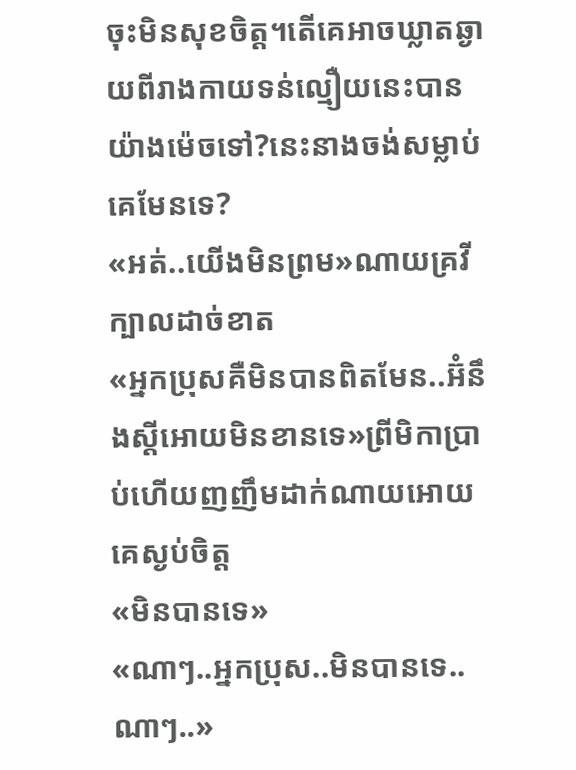ចុះមិនសុខចិត្ត។តើគេអាចឃ្លាតឆ្ងាយពីរាងកាយទន់ល្មឿយនេះបានយ៉ាងម៉េចទៅ?នេះនាងចង់សម្លាប់គេមែនទេ?
«អត់..យើងមិនព្រម»ណាយគ្រវីក្បាលដាច់ខាត
«អ្នកប្រុសគឺមិនបានពិតមែន..អ៊ំនឹងស្ដីអោយមិនខានទេ»ព្រីមិកាប្រាប់ហើយញញឹមដាក់ណាយអោយគេស្ងប់ចិត្ត
«មិនបានទេ»
«ណាៗ..អ្នកប្រុស..មិនបានទេ..ណាៗ..»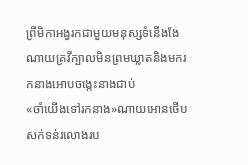ព្រីមិកាអង្វរកជាមួយមនុស្សទំនើងងែណាយគ្រវីក្បាលមិនព្រមឃ្លាតនិងមករកនាងអោបចង្កេះនាងជាប់
«ចាំយើងទៅរកនាង»ណាយអោនថើបសក់ទន់រលោងរប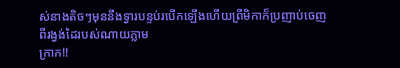ស់នាងតិចៗមុននឹងទ្វារបន្ទប់របើកឡើងហើយព្រីមិកាក៏ប្រញាប់ចេញពីរង្វង់ដៃរបស់ណាយភ្លាម
ក្រាក!!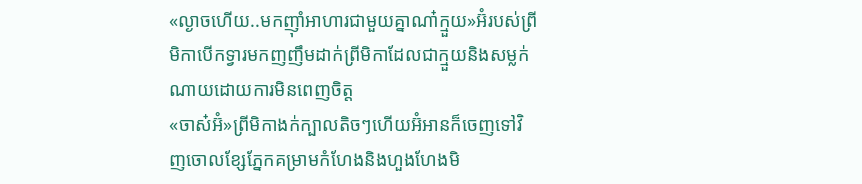«ល្ងាចហើយ..មកញ៉ាំអាហារជាមួយគ្នាណា៎ក្មួយ»អ៊ំរបស់ព្រីមិកាបើកទ្វារមកញញឹមដាក់ព្រីមិកាដែលជាក្មួយនិងសម្លក់ណាយដោយការមិនពេញចិត្ត
«ចាស៎អ៊ំ»ព្រីមិកាងក់ក្បាលតិចៗហើយអ៊ំអានក៏ចេញទៅវិញចោលខ្សែភ្នែកគម្រាមកំហែងនិងហួងហែងមិ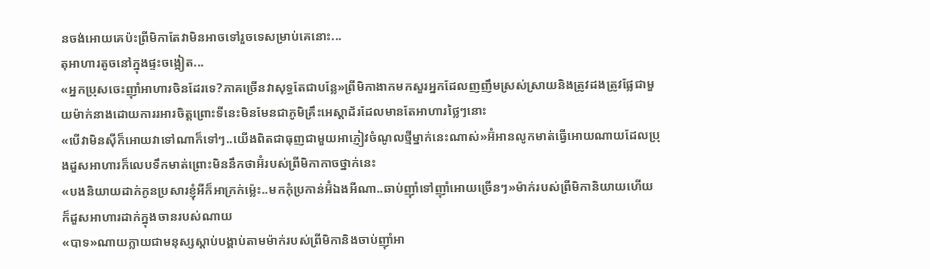នចង់អោយគេប៉ះព្រីមិកាតែវាមិនអាចទៅរួចទេសម្រាប់គេនោះ...
តុអាហារតូចនៅក្នុងផ្ទះចង្អៀត...
«អ្នកប្រុសចេះញ៉ាំអាហារចិនដែរទេ?ភាគច្រើនវាសុទ្ធតែជាបន្លែ»ព្រីមិកាងាកមកសួរអ្នកដែលញញឹមស្រស់ស្រាយនិងត្រូវដងត្រូវផ្លែជាមួយម៉ាក់នាងដោយការរអារចិត្តព្រោះទីនេះមិនមែនជាភូមិគ្រឹះអេស្ដាដ័រដែលមានតែអាហារថ្លៃៗនោះ
«បើវាមិនស៊ីក៏អោយវាទៅណាក៏ទៅៗ..យើងពិតជាធុញជាមួយអាភ្ញៀវចំណូលថ្មីម្នាក់នេះណាស់»អ៊ំអានលូកមាត់ធ្វើអោយណាយដែលប្រុងដួសអាហារក៏លេបទឹកមាត់ព្រោះមិននឹកថាអ៊ំរបស់ព្រីមិកាកាចថ្នាក់នេះ
«បងនិយាយដាក់កូនប្រសារខ្ញុំអីក៏អាក្រក់ម្ល៉េះ..មកកុំប្រកាន់អ៊ំឯងអីណា..ឆាប់ញ៉ាំទៅញ៉ាំអោយច្រើនៗ»ម៉ាក់របស់ព្រីមិកានិយាយហើយក៏ដួសអាហារដាក់ក្នុងចានរបស់ណាយ
«បាទ»ណាយក្លាយជាមនុស្សស្ដាប់បង្គាប់តាមម៉ាក់របស់ព្រីមិកានិងចាប់ញ៉ាំអា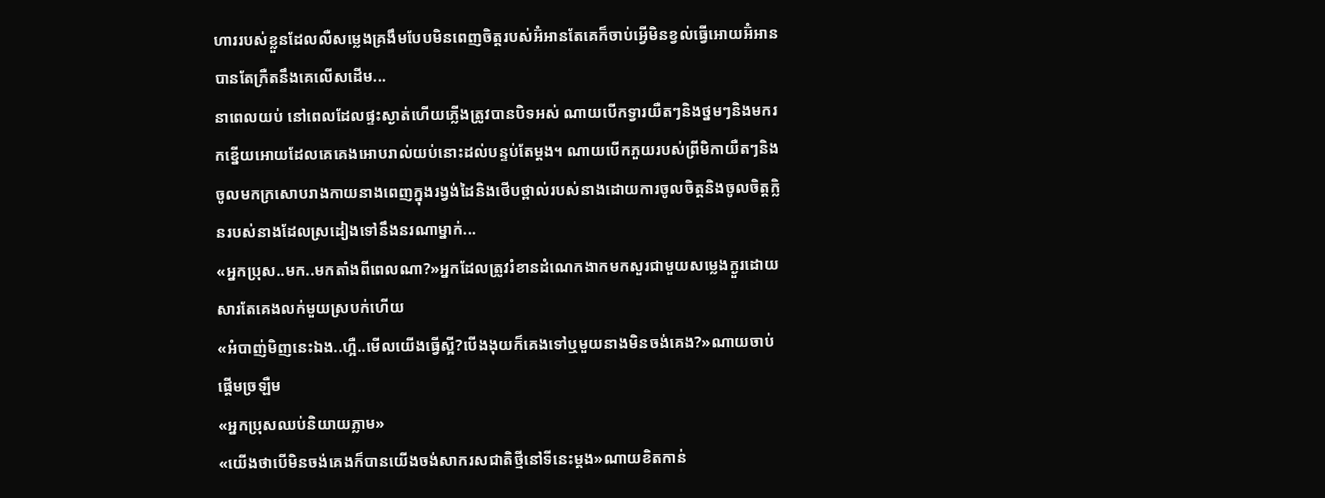ហាររបស់ខ្លួនដែលលឺសម្លេងគ្រងឹមបែបមិនពេញចិត្តរបស់អ៊ំអានតែគេក៏ចាប់អ្វើមិនខ្វល់ធ្វើអោយអ៊ំអានបានតែក្រឺតនឹងគេលើសដើម...
នាពេលយប់ នៅពេលដែលផ្ទះស្ងាត់ហើយភ្លើងត្រូវបានបិទអស់ ណាយបើកទ្វារយឺតៗនិងថ្នមៗនិងមករកខ្នើយអោយដែលគេគេងអោបរាល់យប់នោះដល់បន្ទប់តែម្ដង។ ណាយបើកភួយរបស់ព្រីមិកាយឺតៗនិងចូលមកក្រសោបរាងកាយនាងពេញក្នុងរង្វង់ដៃនិងថើបថ្ពាល់របស់នាងដោយការចូលចិត្តនិងចូលចិត្តក្លិនរបស់នាងដែលស្រដៀងទៅនឹងនរណាម្នាក់...
«អ្នកប្រុស..មក..មកតាំងពីពេលណា?»អ្នកដែលត្រូវរំខានដំណេកងាកមកសួរជាមួយសម្លេងក្ងួរដោយសារតែគេងលក់មួយស្របក់ហើយ
«អំបាញ់មិញនេះឯង..ហ្អឺ..មើលយើងធ្វើស្អី?បើងងុយក៏គេងទៅឬមួយនាងមិនចង់គេង?»ណាយចាប់ផ្ដើមច្រឡឺម
«អ្នកប្រុសឈប់និយាយភ្លាម»
«យើងថាបើមិនចង់គេងក៏បានយើងចង់សាករសជាតិថ្មីនៅទីនេះម្ដង»ណាយខិតកាន់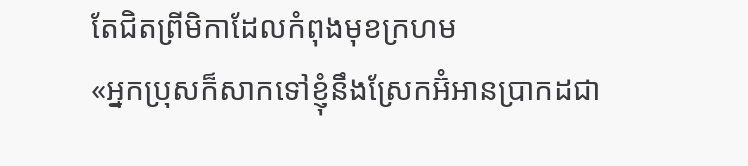តែជិតព្រីមិកាដែលកំពុងមុខក្រហម
«អ្នកប្រុសក៏សាកទៅខ្ញុំនឹងស្រែកអ៊ំអានប្រាកដជា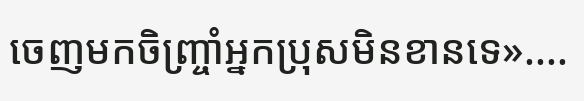ចេញមកចិញ្ច្រាំអ្នកប្រុសមិនខានទេ»....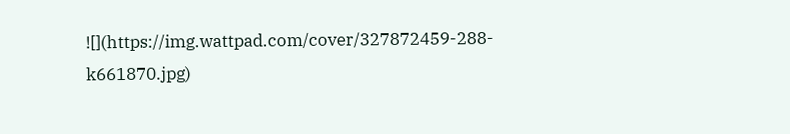![](https://img.wattpad.com/cover/327872459-288-k661870.jpg)